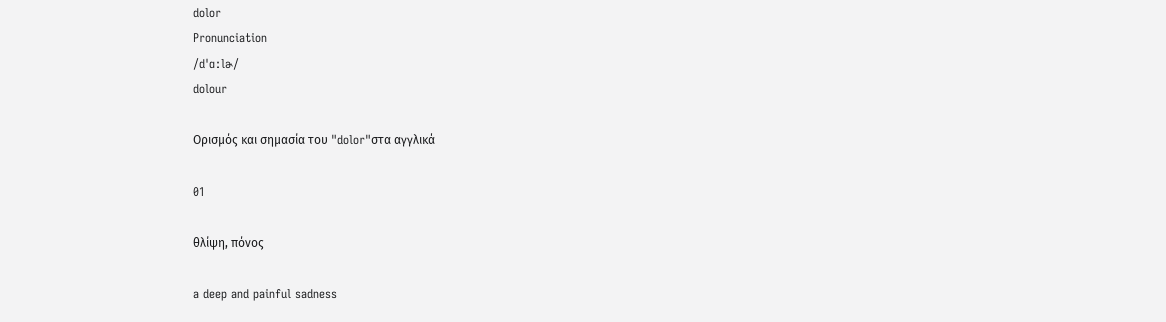dolor
Pronunciation
/dˈɑːlɚ/
dolour

Ορισμός και σημασία του "dolor"στα αγγλικά

01

θλίψη, πόνος

a deep and painful sadness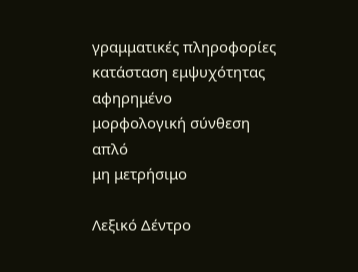γραμματικές πληροφορίες
κατάσταση εμψυχότητας
αφηρημένο
μορφολογική σύνθεση
απλό
μη μετρήσιμο

Λεξικό Δέντρο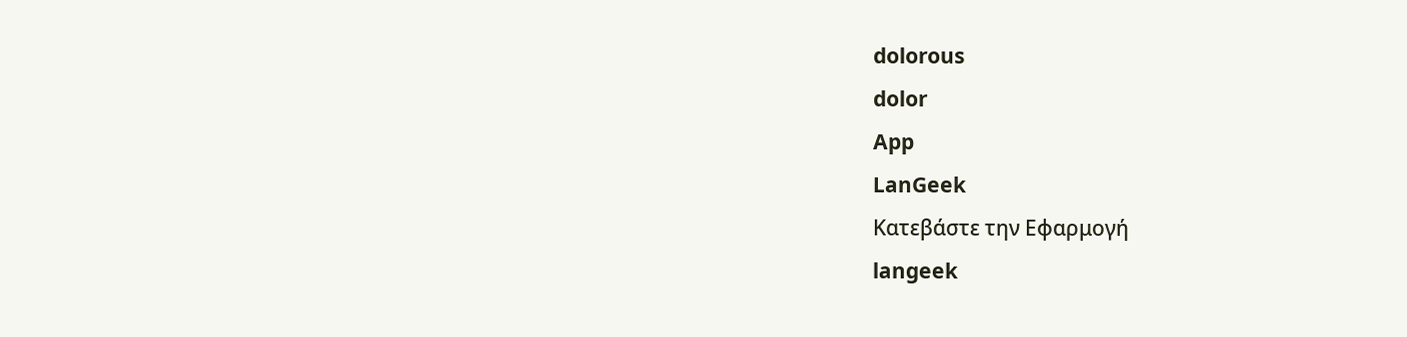dolorous
dolor
App
LanGeek
Κατεβάστε την Εφαρμογή
langeek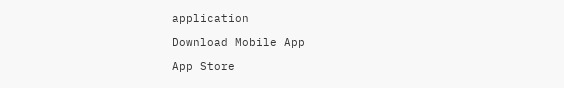application

Download Mobile App

App Store